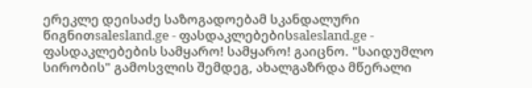ერეკლე დეისაძე საზოგადოებამ სკანდალური წიგნითsalesland.ge - ფასდაკლებებისsalesland.ge - ფასდაკლებების სამყარო! სამყარო! გაიცნო. "საიდუმლო სირობის" გამოსვლის შემდეგ, ახალგაზრდა მწერალი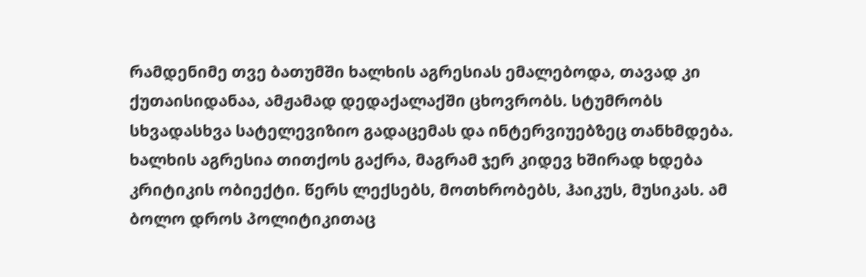რამდენიმე თვე ბათუმში ხალხის აგრესიას ემალებოდა, თავად კი ქუთაისიდანაა, ამჟამად დედაქალაქში ცხოვრობს. სტუმრობს სხვადასხვა სატელევიზიო გადაცემას და ინტერვიუებზეც თანხმდება. ხალხის აგრესია თითქოს გაქრა, მაგრამ ჯერ კიდევ ხშირად ხდება კრიტიკის ობიექტი. წერს ლექსებს, მოთხრობებს, ჰაიკუს, მუსიკას. ამ ბოლო დროს პოლიტიკითაც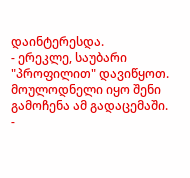დაინტერესდა.
- ერეკლე, საუბარი "პროფილით" დავიწყოთ. მოულოდნელი იყო შენი გამოჩენა ამ გადაცემაში.
-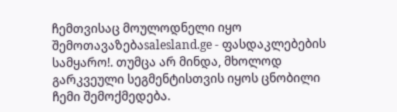ჩემთვისაც მოულოდნელი იყო შემოთავაზებაsalesland.ge - ფასდაკლებების სამყარო!. თუმცა არ მინდა, მხოლოდ გარკვეული სეგმენტისთვის იყოს ცნობილი ჩემი შემოქმედება.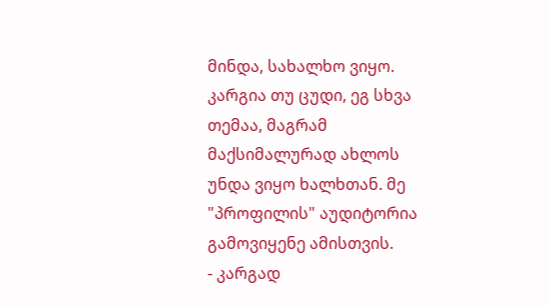მინდა, სახალხო ვიყო. კარგია თუ ცუდი, ეგ სხვა თემაა, მაგრამ მაქსიმალურად ახლოს უნდა ვიყო ხალხთან. მე "პროფილის" აუდიტორია გამოვიყენე ამისთვის.
- კარგად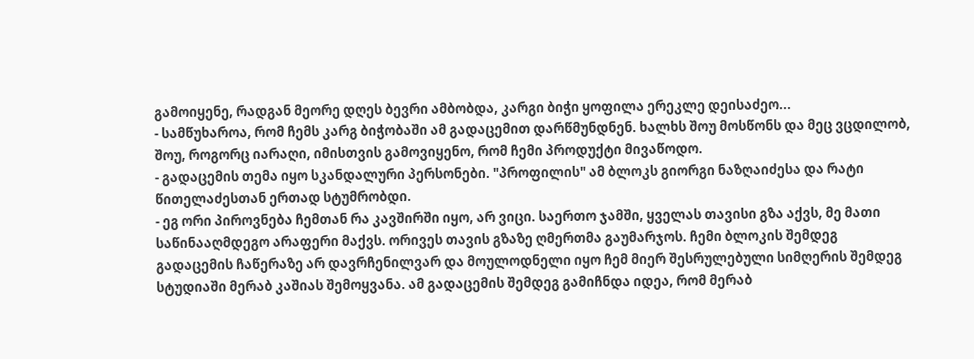გამოიყენე, რადგან მეორე დღეს ბევრი ამბობდა, კარგი ბიჭი ყოფილა ერეკლე დეისაძეო...
- სამწუხაროა, რომ ჩემს კარგ ბიჭობაში ამ გადაცემით დარწმუნდნენ. ხალხს შოუ მოსწონს და მეც ვცდილობ, შოუ, როგორც იარაღი, იმისთვის გამოვიყენო, რომ ჩემი პროდუქტი მივაწოდო.
- გადაცემის თემა იყო სკანდალური პერსონები. "პროფილის" ამ ბლოკს გიორგი ნაზღაიძესა და რატი წითელაძესთან ერთად სტუმრობდი.
- ეგ ორი პიროვნება ჩემთან რა კავშირში იყო, არ ვიცი. საერთო ჯამში, ყველას თავისი გზა აქვს, მე მათი საწინააღმდეგო არაფერი მაქვს. ორივეს თავის გზაზე ღმერთმა გაუმარჯოს. ჩემი ბლოკის შემდეგ გადაცემის ჩაწერაზე არ დავრჩენილვარ და მოულოდნელი იყო ჩემ მიერ შესრულებული სიმღერის შემდეგ სტუდიაში მერაბ კაშიას შემოყვანა. ამ გადაცემის შემდეგ გამიჩნდა იდეა, რომ მერაბ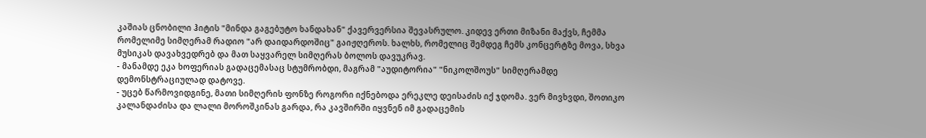კაშიას ცნობილი ჰიტის "მინდა გაგებუტო ხანდახან" ქავერვერსია შევასრულო. კიდევ ერთი მიზანი მაქვს, ჩემმა რომელიმე სიმღერამ რადიო "არ დაიდარდოშიც" გაიჟღეროს. ხალხს, რომელიც შემდეგ ჩემს კონცერტზე მოვა, სხვა მუსიკას დავახვედრებ და მათ საყვარელ სიმღერას ბოლოს დავუკრავ.
- მანამდე ეკა ხოფერიას გადაცემასაც სტუმრობდი, მაგრამ "აუდიტორია" "ნიკოლშოუს" სიმღერამდე დემონსტრაციულად დატოვე.
- უცებ წარმოვიდგინე, მათი სიმღერის ფონზე როგორი იქნებოდა ერეკლე დეისაძის იქ ჯდომა. ვერ მივხვდი, შოთიკო კალანდაძისა და ლალი მოროშკინას გარდა, რა კავშირში იყვნენ იმ გადაცემის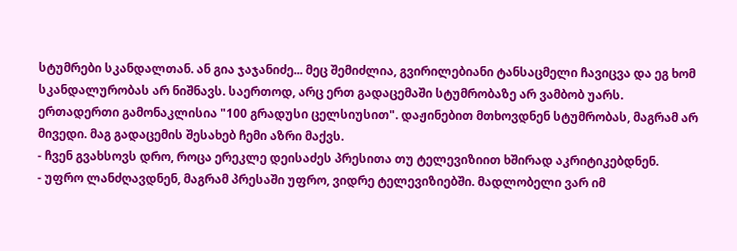სტუმრები სკანდალთან. ან გია ჯაჯანიძე... მეც შემიძლია, გვირილებიანი ტანსაცმელი ჩავიცვა და ეგ ხომ სკანდალურობას არ ნიშნავს. საერთოდ, არც ერთ გადაცემაში სტუმრობაზე არ ვამბობ უარს. ერთადერთი გამონაკლისია "100 გრადუსი ცელსიუსით". დაჟინებით მთხოვდნენ სტუმრობას, მაგრამ არ მივედი. მაგ გადაცემის შესახებ ჩემი აზრი მაქვს.
- ჩვენ გვახსოვს დრო, როცა ერეკლე დეისაძეს პრესითა თუ ტელევიზიით ხშირად აკრიტიკებდნენ.
- უფრო ლანძღავდნენ, მაგრამ პრესაში უფრო, ვიდრე ტელევიზიებში. მადლობელი ვარ იმ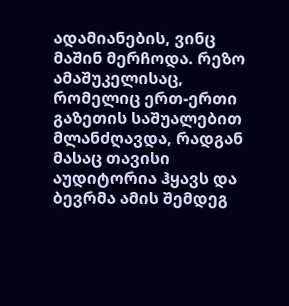ადამიანების, ვინც მაშინ მერჩოდა. რეზო ამაშუკელისაც, რომელიც ერთ-ერთი გაზეთის საშუალებით მლანძღავდა, რადგან მასაც თავისი აუდიტორია ჰყავს და ბევრმა ამის შემდეგ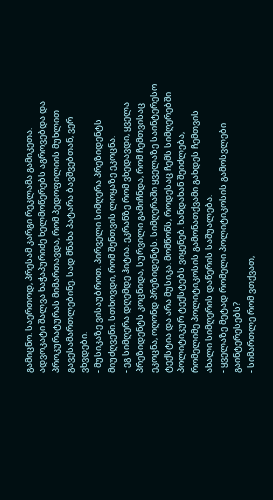გამიცნო. საერთოდ, პრესამ კარგი რეკლამა გამიკეთა. ადვოკატი შალვა ხაჭაპურიძე ხელმოწერებს აგროვებდა და პროკურატურას მიმართავდა, რომ პედოფილიის მუხლით გავესამართლებინე. სად მნახა პატარა ბავშვებთან, ვერ ვხვდები.
- მუსიკაზე ვისაუბროთ. პირველი სიმღერა პრეზიდენტს მიუძღვენი. სთხოვდი, რომ შენთვის ლოყაზე ეკოცნა.
- ეგ სიმღერა დღემდე ჰიტია. ეკრანზე რომ ვხედავდი, ყველა პრეზიდენტს კოცნიდა, სურვილი გამიჩნდა, რომ ჩემთვისაც ეკოცნა, ოღონდ პრეზიდენტს. სიმღერაში ყველაზე საინტერესო ტექსტია და არა მუსიკა. მომწონს, როდესაც ჩემს სიმღერებში პოლიტიკურ ტექსტებს ვიყენებ. ხანდახან შეიძლება, რომელიმე პოლიტიკოსის გამონათქვამი გახდეს ჩემთვის ახალი სიმღერის დაწერის საშუალება.
- ყველაზე მეტად რომელი პოლიტიკოსის გამოსვლები გაინტერესებს?
- სიმართლე რომ ვთქვათ,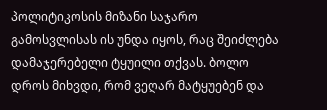პოლიტიკოსის მიზანი საჯარო გამოსვლისას ის უნდა იყოს, რაც შეიძლება დამაჯერებელი ტყუილი თქვას. ბოლო დროს მიხვდი, რომ ვეღარ მატყუებენ და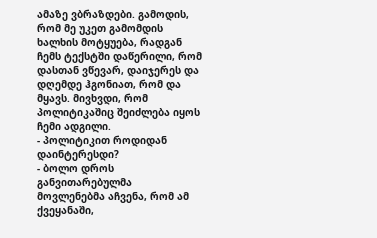ამაზე ვბრაზდები. გამოდის, რომ მე უკეთ გამომდის ხალხის მოტყუება, რადგან ჩემს ტექსტში დაწერილი, რომ დასთან ვწევარ, დაიჯერეს და დღემდე ჰგონიათ, რომ და მყავს. მივხვდი, რომ პოლიტიკაშიც შეიძლება იყოს ჩემი ადგილი.
- პოლიტიკით როდიდან დაინტერესდი?
- ბოლო დროს განვითარებულმა მოვლენებმა აჩვენა, რომ ამ ქვეყანაში,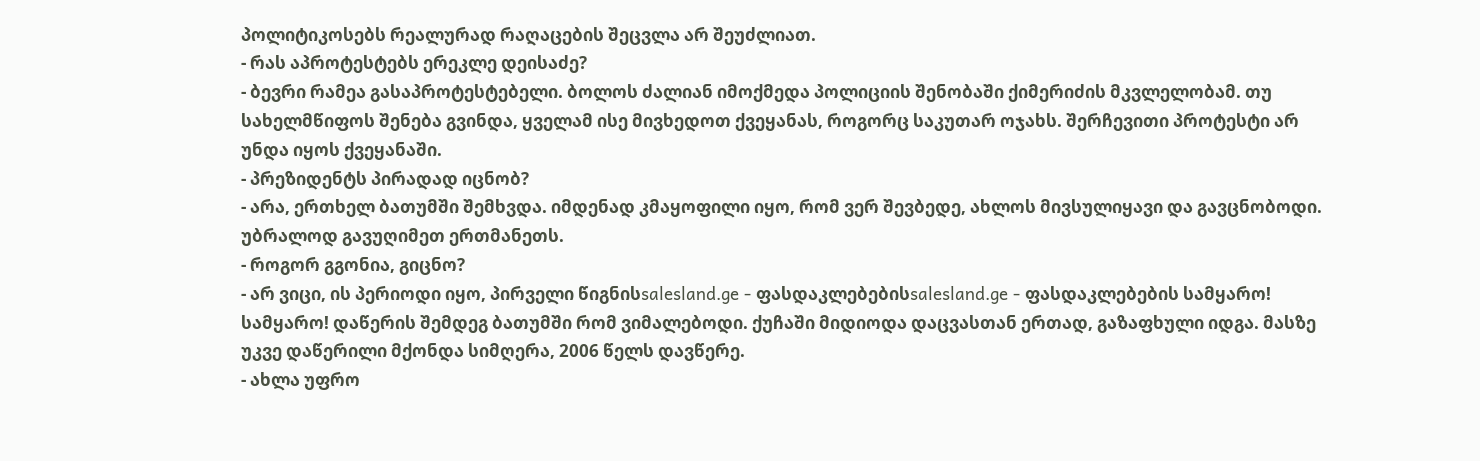პოლიტიკოსებს რეალურად რაღაცების შეცვლა არ შეუძლიათ.
- რას აპროტესტებს ერეკლე დეისაძე?
- ბევრი რამეა გასაპროტესტებელი. ბოლოს ძალიან იმოქმედა პოლიციის შენობაში ქიმერიძის მკვლელობამ. თუ სახელმწიფოს შენება გვინდა, ყველამ ისე მივხედოთ ქვეყანას, როგორც საკუთარ ოჯახს. შერჩევითი პროტესტი არ უნდა იყოს ქვეყანაში.
- პრეზიდენტს პირადად იცნობ?
- არა, ერთხელ ბათუმში შემხვდა. იმდენად კმაყოფილი იყო, რომ ვერ შევბედე, ახლოს მივსულიყავი და გავცნობოდი. უბრალოდ გავუღიმეთ ერთმანეთს.
- როგორ გგონია, გიცნო?
- არ ვიცი, ის პერიოდი იყო, პირველი წიგნისsalesland.ge - ფასდაკლებებისsalesland.ge - ფასდაკლებების სამყარო! სამყარო! დაწერის შემდეგ ბათუმში რომ ვიმალებოდი. ქუჩაში მიდიოდა დაცვასთან ერთად, გაზაფხული იდგა. მასზე უკვე დაწერილი მქონდა სიმღერა, 2006 წელს დავწერე.
- ახლა უფრო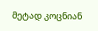მეტად კოცნიან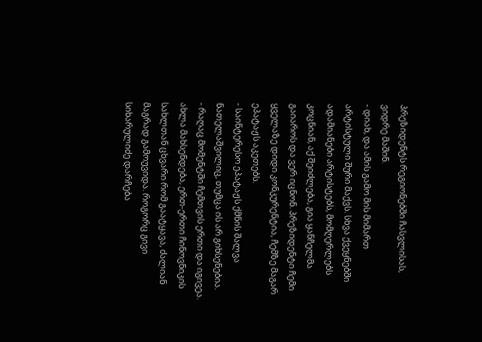პრეზიდენტს რეგიონებში ჩასვლისას, ვიდრე მაშინ.
- დიახ, და ამის გამო მის მიმართ არტისტული შური მაქვს. სხვა ქვეყნებში ადამიანები არტისტებს, მომღერლებს კოცნიან, აქ შეიძლება, გია ყანჩელმა გაიაროს და ვერ იცნონ. პრეზიდენტი ჩემი ყველაზე დიდი კონკურენტია, ჩემზე მაგარ ეპატაჟს აკეთებს.
- საინტერესო ეპატაჟს ქმნის შალვა ნათელაშვილიც, თუმცა ის არ გიხსენებია.
- რაღაც მომენტში ჩემთვის ერთი და იგივეა. ახლა მახსენდება, ერთ-ერთი ჩინოვნიკის სახლთან ცხვარი რომ გაატყავა, ძალიან მაგრად გამოუვიდა. როგორც გივი სიხარულიძე დარჩება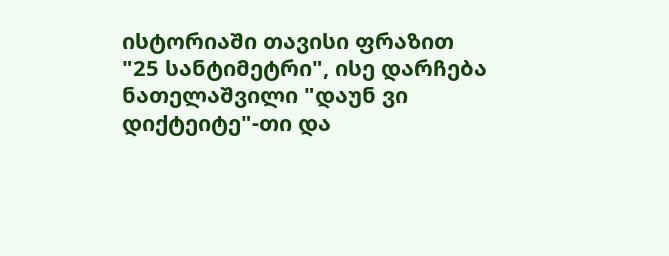ისტორიაში თავისი ფრაზით "25 სანტიმეტრი", ისე დარჩება ნათელაშვილი "დაუნ ვი დიქტეიტე"-თი და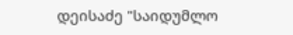დეისაძე "საიდუმლო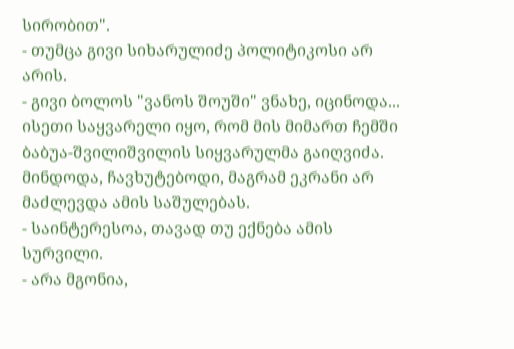სირობით".
- თუმცა გივი სიხარულიძე პოლიტიკოსი არ არის.
- გივი ბოლოს "ვანოს შოუში" ვნახე, იცინოდა... ისეთი საყვარელი იყო, რომ მის მიმართ ჩემში ბაბუა-შვილიშვილის სიყვარულმა გაიღვიძა. მინდოდა, ჩავხუტებოდი, მაგრამ ეკრანი არ მაძლევდა ამის საშულებას.
- საინტერესოა, თავად თუ ექნება ამის სურვილი.
- არა მგონია,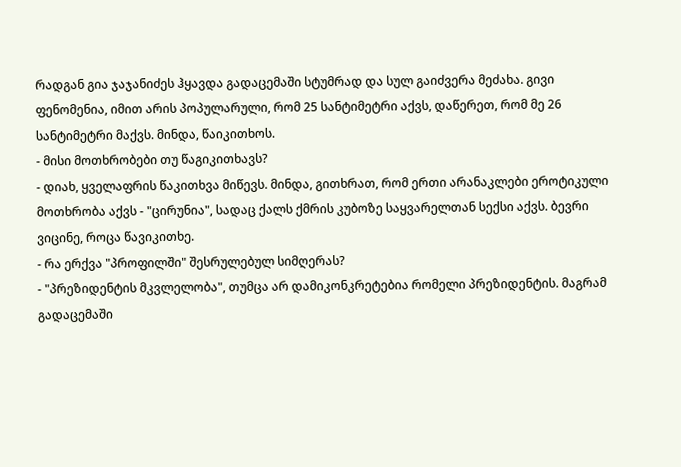რადგან გია ჯაჯანიძეს ჰყავდა გადაცემაში სტუმრად და სულ გაიძვერა მეძახა. გივი ფენომენია, იმით არის პოპულარული, რომ 25 სანტიმეტრი აქვს, დაწერეთ, რომ მე 26 სანტიმეტრი მაქვს. მინდა, წაიკითხოს.
- მისი მოთხრობები თუ წაგიკითხავს?
- დიახ, ყველაფრის წაკითხვა მიწევს. მინდა, გითხრათ, რომ ერთი არანაკლები ეროტიკული მოთხრობა აქვს - "ცირუნია", სადაც ქალს ქმრის კუბოზე საყვარელთან სექსი აქვს. ბევრი ვიცინე, როცა წავიკითხე.
- რა ერქვა "პროფილში" შესრულებულ სიმღერას?
- "პრეზიდენტის მკვლელობა", თუმცა არ დამიკონკრეტებია რომელი პრეზიდენტის. მაგრამ გადაცემაში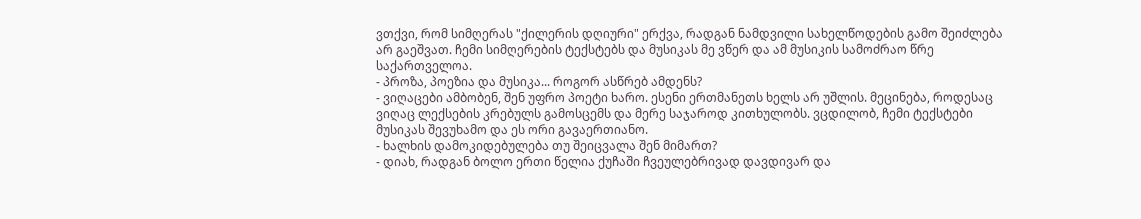ვთქვი, რომ სიმღერას "ქილერის დღიური" ერქვა, რადგან ნამდვილი სახელწოდების გამო შეიძლება არ გაეშვათ. ჩემი სიმღერების ტექსტებს და მუსიკას მე ვწერ და ამ მუსიკის სამოძრაო წრე საქართველოა.
- პროზა, პოეზია და მუსიკა... როგორ ასწრებ ამდენს?
- ვიღაცები ამბობენ, შენ უფრო პოეტი ხარო. ესენი ერთმანეთს ხელს არ უშლის. მეცინება, როდესაც ვიღაც ლექსების კრებულს გამოსცემს და მერე საჯაროდ კითხულობს. ვცდილობ, ჩემი ტექსტები მუსიკას შევუხამო და ეს ორი გავაერთიანო.
- ხალხის დამოკიდებულება თუ შეიცვალა შენ მიმართ?
- დიახ, რადგან ბოლო ერთი წელია ქუჩაში ჩვეულებრივად დავდივარ და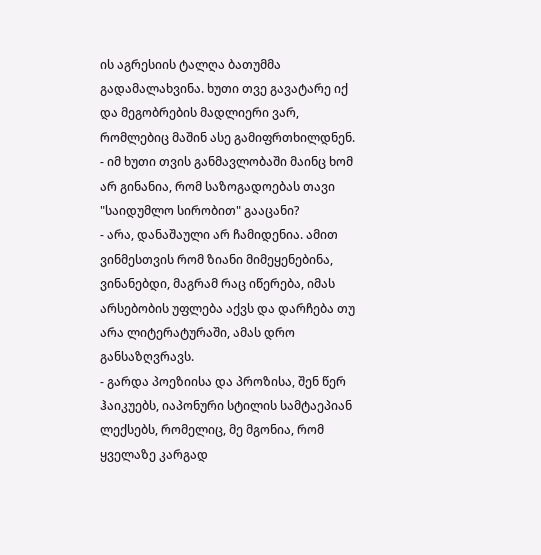ის აგრესიის ტალღა ბათუმმა გადამალახვინა. ხუთი თვე გავატარე იქ და მეგობრების მადლიერი ვარ, რომლებიც მაშინ ასე გამიფრთხილდნენ.
- იმ ხუთი თვის განმავლობაში მაინც ხომ არ გინანია, რომ საზოგადოებას თავი "საიდუმლო სირობით" გააცანი?
- არა, დანაშაული არ ჩამიდენია. ამით ვინმესთვის რომ ზიანი მიმეყენებინა, ვინანებდი, მაგრამ რაც იწერება, იმას არსებობის უფლება აქვს და დარჩება თუ არა ლიტერატურაში, ამას დრო განსაზღვრავს.
- გარდა პოეზიისა და პროზისა, შენ წერ ჰაიკუებს, იაპონური სტილის სამტაეპიან ლექსებს, რომელიც, მე მგონია, რომ ყველაზე კარგად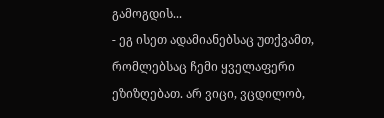გამოგდის...
- ეგ ისეთ ადამიანებსაც უთქვამთ, რომლებსაც ჩემი ყველაფერი ეზიზღებათ. არ ვიცი, ვცდილობ,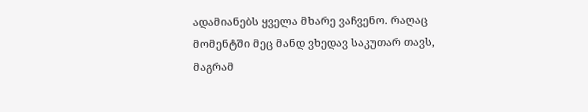ადამიანებს ყველა მხარე ვაჩვენო. რაღაც მომენტში მეც მანდ ვხედავ საკუთარ თავს, მაგრამ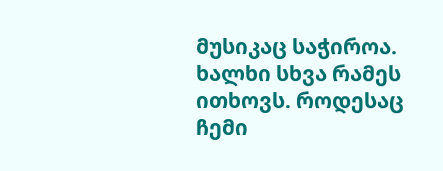მუსიკაც საჭიროა. ხალხი სხვა რამეს ითხოვს. როდესაც ჩემი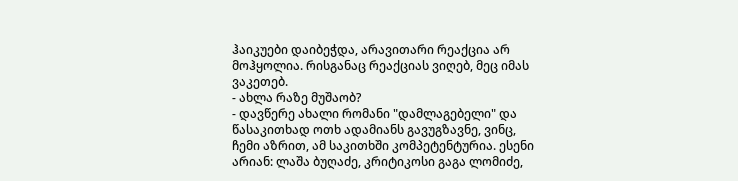ჰაიკუები დაიბეჭდა, არავითარი რეაქცია არ მოჰყოლია. რისგანაც რეაქციას ვიღებ, მეც იმას ვაკეთებ.
- ახლა რაზე მუშაობ?
- დავწერე ახალი რომანი "დამლაგებელი" და წასაკითხად ოთხ ადამიანს გავუგზავნე, ვინც, ჩემი აზრით, ამ საკითხში კომპეტენტურია. ესენი არიან: ლაშა ბუღაძე, კრიტიკოსი გაგა ლომიძე,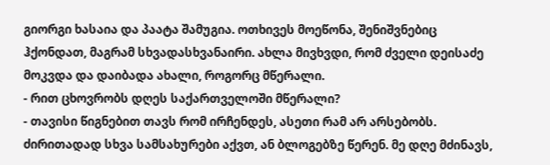გიორგი ხასაია და პაატა შამუგია. ოთხივეს მოეწონა, შენიშვნებიც ჰქონდათ, მაგრამ სხვადასხვანაირი. ახლა მივხვდი, რომ ძველი დეისაძე მოკვდა და დაიბადა ახალი, როგორც მწერალი.
- რით ცხოვრობს დღეს საქართველოში მწერალი?
- თავისი წიგნებით თავს რომ ირჩენდეს, ასეთი რამ არ არსებობს. ძირითადად სხვა სამსახურები აქვთ, ან ბლოგებზე წერენ. მე დღე მძინავს,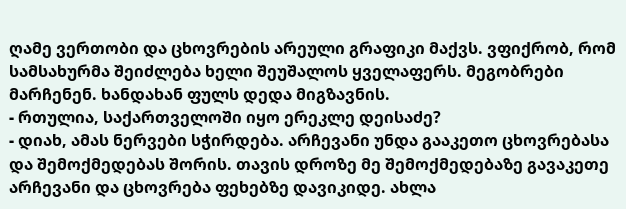ღამე ვერთობი და ცხოვრების არეული გრაფიკი მაქვს. ვფიქრობ, რომ სამსახურმა შეიძლება ხელი შეუშალოს ყველაფერს. მეგობრები მარჩენენ. ხანდახან ფულს დედა მიგზავნის.
- რთულია, საქართველოში იყო ერეკლე დეისაძე?
- დიახ, ამას ნერვები სჭირდება. არჩევანი უნდა გააკეთო ცხოვრებასა და შემოქმედებას შორის. თავის დროზე მე შემოქმედებაზე გავაკეთე არჩევანი და ცხოვრება ფეხებზე დავიკიდე. ახლა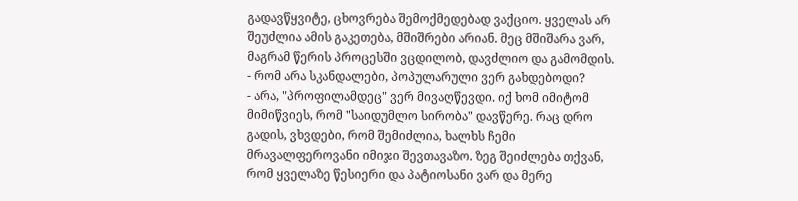გადავწყვიტე, ცხოვრება შემოქმედებად ვაქციო. ყველას არ შეუძლია ამის გაკეთება, მშიშრები არიან. მეც მშიშარა ვარ, მაგრამ წერის პროცესში ვცდილობ, დავძლიო და გამომდის.
- რომ არა სკანდალები, პოპულარული ვერ გახდებოდი?
- არა, "პროფილამდეც" ვერ მივაღწევდი. იქ ხომ იმიტომ მიმიწვიეს, რომ "საიდუმლო სირობა" დავწერე. რაც დრო გადის, ვხვდები, რომ შემიძლია, ხალხს ჩემი მრავალფეროვანი იმიჯი შევთავაზო. ზეგ შეიძლება თქვან, რომ ყველაზე წესიერი და პატიოსანი ვარ და მერე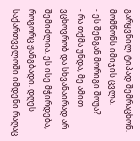გარყვნილ ტიპად შემრაცხონ. მომწონს იმიჯის ცვლა.
- ეს შენგან მორიგი შოუა?
- რა თქმა უნდა, მე ამით ვცხოვრობ და სხვანაირად არ შემიძლია. ეს ისე მჭირდება, როგორც ჟანგბადი. დღეს საქართველოში იმდენი რაღაც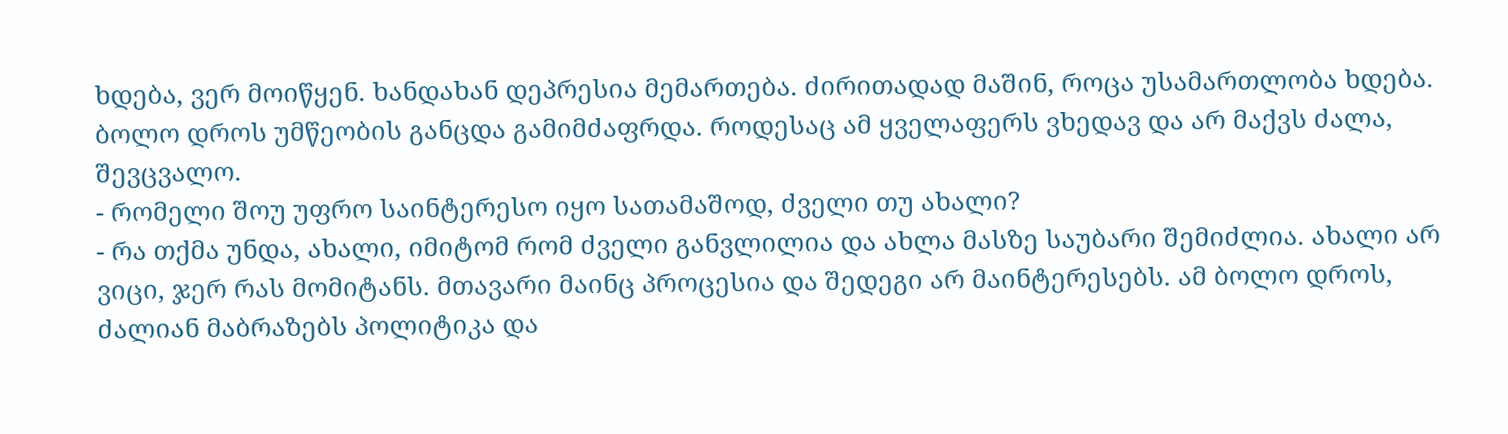ხდება, ვერ მოიწყენ. ხანდახან დეპრესია მემართება. ძირითადად მაშინ, როცა უსამართლობა ხდება. ბოლო დროს უმწეობის განცდა გამიმძაფრდა. როდესაც ამ ყველაფერს ვხედავ და არ მაქვს ძალა, შევცვალო.
- რომელი შოუ უფრო საინტერესო იყო სათამაშოდ, ძველი თუ ახალი?
- რა თქმა უნდა, ახალი, იმიტომ რომ ძველი განვლილია და ახლა მასზე საუბარი შემიძლია. ახალი არ ვიცი, ჯერ რას მომიტანს. მთავარი მაინც პროცესია და შედეგი არ მაინტერესებს. ამ ბოლო დროს, ძალიან მაბრაზებს პოლიტიკა და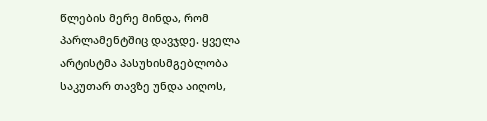წლების მერე მინდა, რომ პარლამენტშიც დავჯდე. ყველა არტისტმა პასუხისმგებლობა საკუთარ თავზე უნდა აიღოს,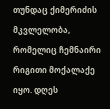თუნდაც ქიმერიძის მკვლელობა, რომელიც ჩემნაირი რიგითი მოქალაქე იყო. დღეს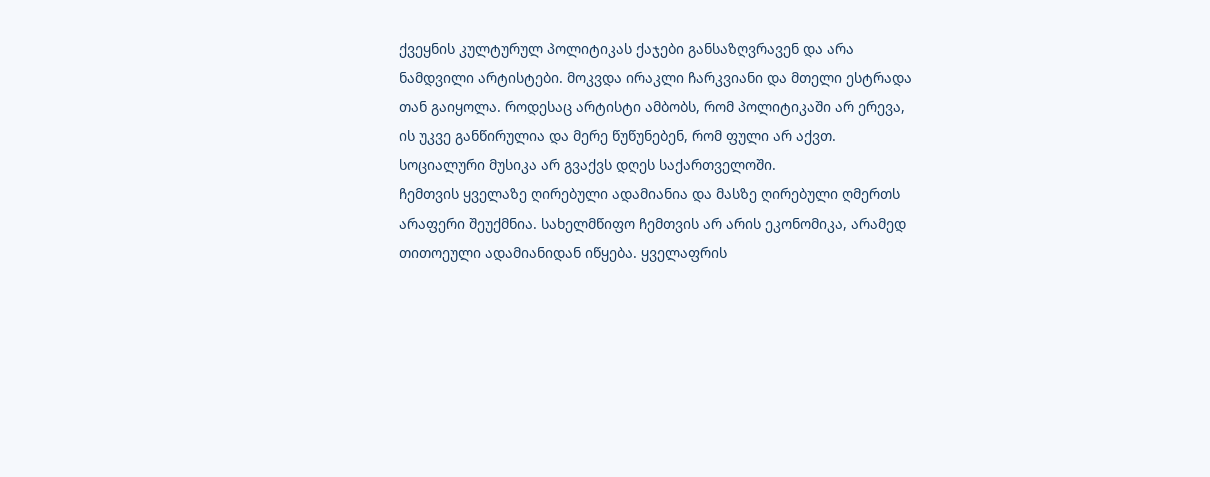ქვეყნის კულტურულ პოლიტიკას ქაჯები განსაზღვრავენ და არა ნამდვილი არტისტები. მოკვდა ირაკლი ჩარკვიანი და მთელი ესტრადა თან გაიყოლა. როდესაც არტისტი ამბობს, რომ პოლიტიკაში არ ერევა, ის უკვე განწირულია და მერე წუწუნებენ, რომ ფული არ აქვთ. სოციალური მუსიკა არ გვაქვს დღეს საქართველოში.
ჩემთვის ყველაზე ღირებული ადამიანია და მასზე ღირებული ღმერთს არაფერი შეუქმნია. სახელმწიფო ჩემთვის არ არის ეკონომიკა, არამედ თითოეული ადამიანიდან იწყება. ყველაფრის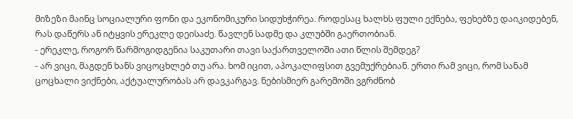მიზეზი მაინც სოციალური ფონი და ეკონომიკური სიდუხჭირეა. როდესაც ხალხს ფული ექნება, ფეხებზე დაიკიდებენ, რას დაწერს ან იტყვის ერეკლე დეისაძე. წავლენ სადმე და კლუბში გაერთობიან.
- ერეკლე, როგორ წარმოგიდგენია საკუთარი თავი საქართველოში ათი წლის შემდეგ?
- არ ვიცი, მაგდენ ხანს ვიცოცხლებ თუ არა. ხომ იცით, აპოკალიფსით გვემუქრებიან. ერთი რამ ვიცი, რომ სანამ ცოცხალი ვიქნები, აქტუალურობას არ დავკარგავ. ნებისმიერ გარემოში ვგრძნობ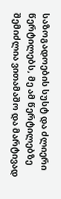საზოგადოების სუსტ და ძლიერი წერტილებს, მე ამ წერტილებზე შემიძლია ვითამაშო და მარტივად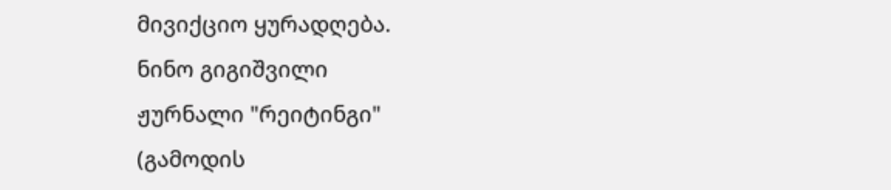მივიქციო ყურადღება.
ნინო გიგიშვილი
ჟურნალი "რეიტინგი"
(გამოდის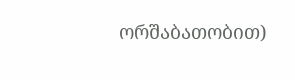ორშაბათობით)